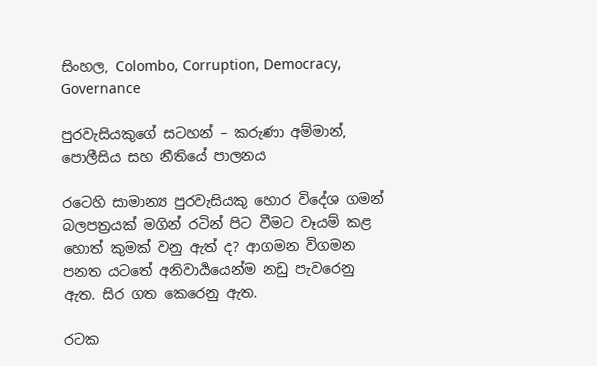සිංහල, Colombo, Corruption, Democracy, Governance

පුරවැසියකුගේ සටහන් – කරුණා අම්මාන්, පොලීසිය සහ නීතියේ පාලනය

රටෙහි සාමාන්‍ය පුරවැසියකු හොර විදේශ ගමන් බලපත්‍රයක් මගින් රටින් පිට වීමට වෑයම් කළ හොත් කුමක් වනු ඇත් ද? ආගමන විගමන පනත යටතේ අනිවාර්‍යයෙන්ම නඩු පැවරෙනු ඇත. සිර ගත කෙරෙනු ඇත.

රටක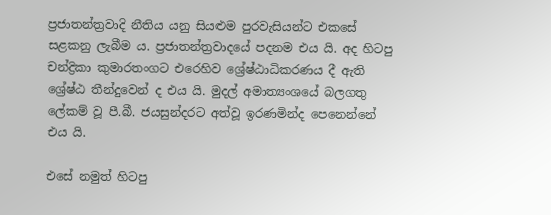ප්‍රජාතන්ත්‍රවාදි නීතිය යනු සියළුම පුරවැසියන්ට එකසේ සළකනු ලැබීම ය. ප්‍රජාතන්ත්‍රවාදයේ පදනම එය යි. අද හිටපු චන්ද්‍රිකා කුමාරතංගට එරෙහිව ශ්‍රේෂ්ඨාධිකරණය දී ඇති ශ්‍රේෂ්ඨ තීන්දුවෙන් ද එය යි. මුදල් අමාත්‍යංශයේ බලගතු ලේකම් වූ පී.බී. ජයසුන්දරට අත්වූ ඉරණමින්ද පෙනෙන්නේ එය යි.

එසේ නමුත් හිටපු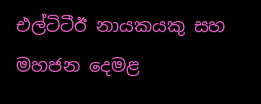එල්ටිටීඊ නායකයකු සහ මහජන දෙමළ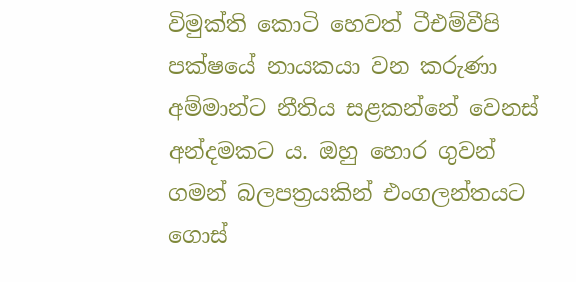විමුක්ති කොටි හෙවත් ටීඑම්වීපි පක්ෂයේ නායකයා වන කරුණා අම්මාන්ට නීතිය සළකන්නේ වෙනස් අන්දමකට ය. ඔහු හොර ගුවන් ගමන් බලපත්‍රයකින් එංගලන්තයට ගොස්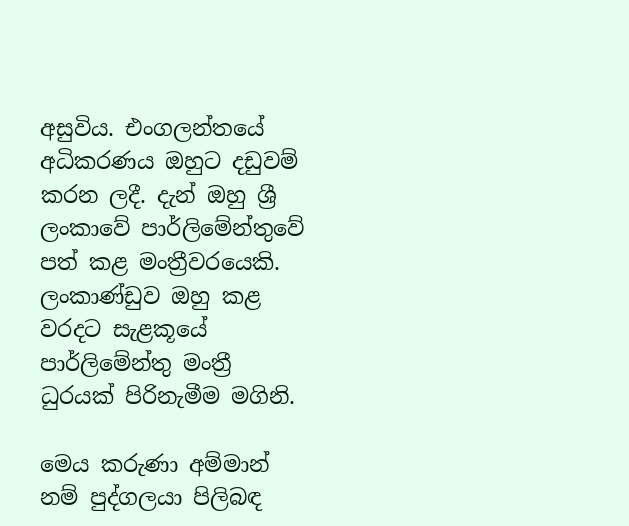අසුවිය. එංගලන්තයේ අධිකරණය ඔහුට දඩුවම් කරන ලදී. දැන් ඔහු ශ්‍රී ලංකාවේ පාර්ලිමේන්තුවේ පත් කළ මංත්‍රීවරයෙකි. ලංකාණ්ඩුව ඔහු කළ වරදට සැළකූයේ පාර්ලිමේන්තු මංත්‍රී ධුරයක් පිරිනැමීම මගිනි.

මෙය කරුණා අම්මාන් නම් පුද්ගලයා පිලිබඳ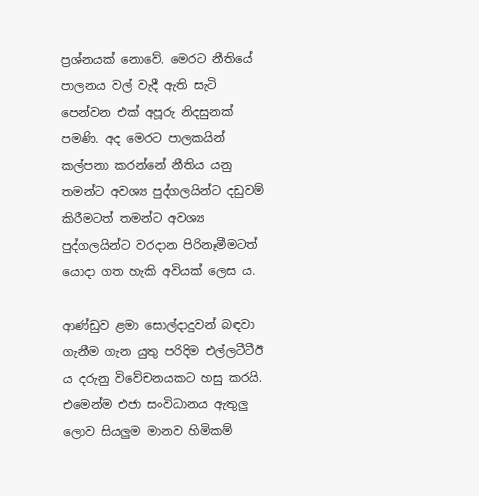ප්‍රශ්නයක් නොවේ. මෙරට නීතියේ පාලනය වල් වැදී ඇති සැටි පෙන්වන එක් අපූරු නිදසුනක් පමණි. අද මෙරට පාලකයින් කල්පනා කරන්නේ නීතිය යනු තමන්ට අවශ්‍ය පුද්ගලයින්ට දඩුවම් කිරීමටත් තමන්ට අවශ්‍ය පුද්ගලයින්ට වරදාන පිරිනෑමීමටත් යොදා ගත හැකි අවියක් ලෙස ය.

ආණ්ඩුව ළමා සොල්දාදුවන් බඳවා ගැනීම ගැන යුතු පරිදිම එල්ලටීටීඊ ය දරුනු විවේචනයකට හසු කරයි. එමෙන්ම එජා සංවිධානය ඇතුලු ලොව සියලුම මානව හිමිකම්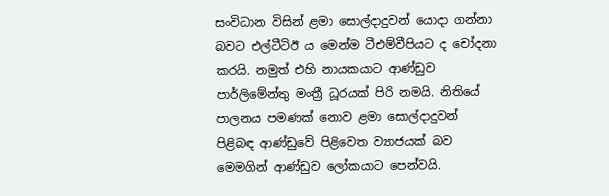සංවිධාන විසින් ළමා සොල්දාදුවන් යොදා ගන්නා බවට එල්ටීටිඊ ය මෙන්ම ටීඑම්වීපියට ද චෝදනා කරයි. නමුත් එහි නායකයාට ආණ්ඩුව පාර්ලිමේන්තු මංත්‍රී ධූරයක් පිරි නමයි. නිතියේ පාලනය පමණක් නොව ළමා සොල්දාදුවන් පිළිබඳ ආණ්ඩුවේ පිළිවෙත ව්‍යාජයක් බව මෙමගින් ආණ්ඩුව ලෝකයාට පෙන්වයි.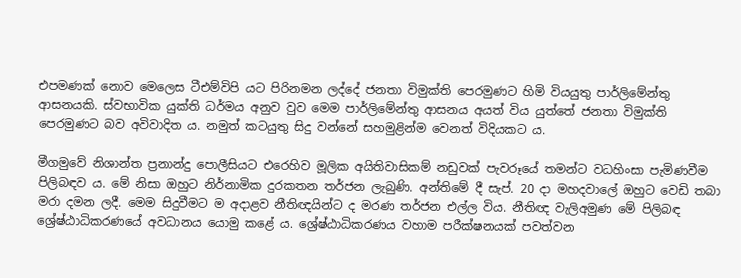එපමණක් නොව මෙලෙස ටීඑම්විපි යට පිරිනමන ලද්දේ ජනතා විමුක්ති පෙරමුණට හිමි වියයුතු පාර්ලිමේන්තු ආසනයකි. ස්වභාවික යුක්ති ධර්මය අනුව වුව මෙම පාර්ලිමේන්තු ආසනය අයත් විය යුත්තේ ජනතා විමුක්ති පෙරමුණට බව අවිවාදිත ය. නමුත් කටයුතු සිදු වන්නේ සහමුළින්ම වෙනත් විදියකට ය.

මීගමුවේ නිශාන්ත ප්‍රනාන්දු පොලීසියට එරෙහිව මූලික අයිතිවාසිකම් නඩුවක් පැවරූයේ තමන්ට වධහිංසා පැමිණවීම පිලිබඳව ය. මේ නිසා ඔහුට නිර්නාමික දුරකතන තර්ජන ලැබුණි. අන්තිමේ දී සැප්. 20 දා මහදවාලේ ඔහුට වෙඩි තබා මරා දමන ලදී. මෙම සිදුවීමට ම අදාළව නීතිඥයින්ට ද මරණ තර්ජන එල්ල විය. නීතිඥ වැලිඅමුණ මේ පිලිබඳ ශ්‍රේෂ්ඨාධිකරණයේ අවධානය යොමු කළේ ය. ශ්‍රේෂ්ඨාධිකරණය වහාම පරීක්ෂනයක් පවත්වන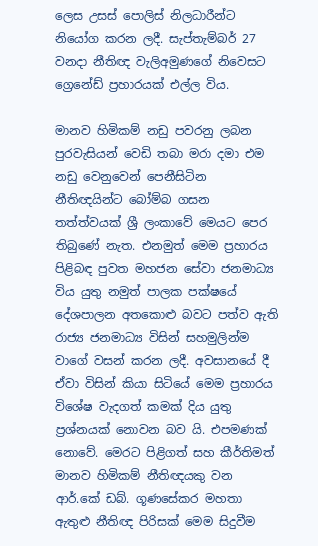ලෙස උසස් පොලිස් නිලධාරීන්ට නියෝග කරන ලදී. සැප්තැම්බර් 27 වනදා නීතිඥ වැලිඅමුණගේ නිවෙසට ග්‍රෙනේඩ් ප්‍රහාරයක් එල්ල විය.

මානව හිමිකම් නඩු පවරනු ලබන පුරවැසියන් වෙඩි තබා මරා දමා එම නඩු වෙනුවෙන් පෙනීසිටින නීතිඥයින්ට බෝම්බ ගසන තත්ත්වයක් ශ්‍රී ලංකාවේ මෙයට පෙර තිබුණේ නැත. එනමුත් මෙම ප්‍රහාරය පිළිබඳ පුවත මහජන සේවා ජනමාධ්‍ය විය යුතු නමුත් පාලක පක්ෂයේ දේශපාලන අතකොළු බවට පත්ව ඇති රාජ්‍ය ජනමාධ්‍ය විසින් සහමුලින්ම වාගේ වසන් කරන ලදී. අවසානයේ දී ඒවා විසින් කියා සිටියේ මෙම ප්‍රහාරය විශේෂ වැදගත් කමක් දිය යුතු ප්‍රශ්නයක් නොවන බව යි. එපමණක් නොවේ. මෙරට පිළිගත් සහ කීර්තිමත් මානව හිමිකම් නීතිඥයකු වන ආර්.කේ ඩබ්. ගූණසේකර මහතා ඇතුළු නීතිඥ පිරිසක් මෙම සිදුවීම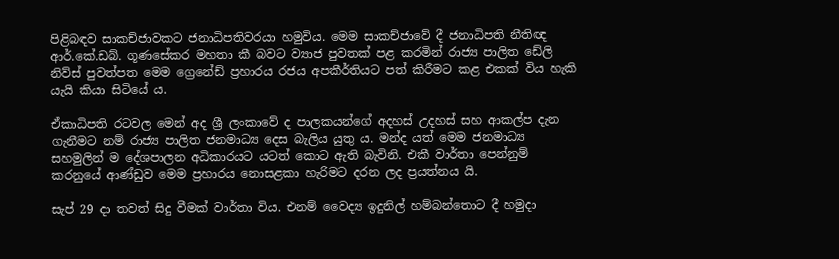පිළිබඳව සාකච්ජාවකට ජනාධිපතිවරයා හමුවිය. මෙම සාකච්ජාවේ දී ජනාධිපති නීතිඥ ආර්.කේ.ඩබ්. ගූණසේකර මහතා කී බවට ව්‍යාජ පුවතක් පළ කරමින් රාජ්‍ය පාලිත ඩේලි නිව්ස් පුවත්පත මෙම ග්‍රෙනේඩ් ප්‍රහාරය රජය අපකීර්තියට පත් කිරීමට කළ එකක් විය හැකි යැයි කියා සිටියේ ය.

ඒකාධිපති රටවල මෙන් අද ශ්‍රී ලංකාවේ ද පාලකයන්ගේ අදහස් උදහස් සහ ආකල්ප දැන ගැනීමට නම් රාජ්‍ය පාලිත ජනමාධ්‍ය දෙස බැලිය යුතු ය. මන්ද යත් මෙම ජනමාධ්‍ය සහමුලින් ම දේශපාලන අධිකාරයට යටත් කොට ඇති බැවිනි. එකී වාර්තා පෙන්නුම් කරනුයේ ආණ්ඩුව මෙම ප්‍රහාරය නොසළකා හැරිමට දරන ලද ප්‍රයත්නය යි.

සැප් 29 දා තවත් සිදු වීමක් වාර්තා විය. එනම් වෛද්‍ය ඉදුනිල් හම්බන්තොට දී හමුදා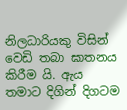නිලධාරියකු විසින් වෙඩි තබා ඝාතනය කිරීම යි. ඇය තමාට දිගින් දිගටම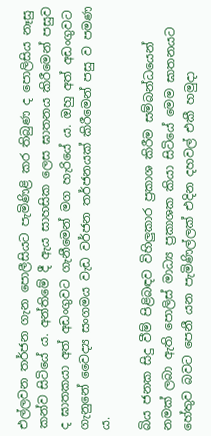එල්ලවන තර්ජන ගැන පොලීසියට පැමිණිළි කර තිබුණ ද පොලිසිය නෑසු කන්ව සිටියේ ය. අන්තිමේ දී ඇය සාහසික ලෙස ඝාතනය කිරීමෙන් පසුව ද ඝාතකයා අත් අඩංගුවට ගැනීමෙන් මග හැරියේ ය. ඔහු අත් අඩංගුවට ගැනුනේ වෛද්‍ය සංගමය වැඩ වර්ජන තර්ජනයක් කිරීමෙන් පසු ව පමණ ය.

බිය ජනක සිදු වීම් පිළිබඳව විහිලුකාර ප්‍රකාශ කිරීම සම්බන්ධයෙන් නමක් ලබා ඇති පොලිස් මාධ්‍ය ප්‍රකාශක කියා සිටියේ මෙම ඝාතනයට හේතුව බවට පෙනී යන පැමිණිල්ලක් එදින දහවල් එකී හමුදා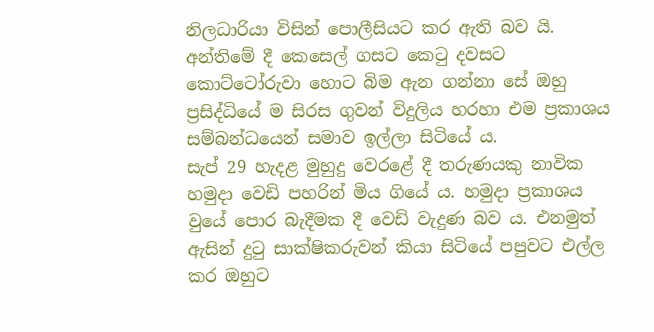නිලධාරියා විසින් පොලීසියට කර ඇති බව යි. අන්තිමේ දී කෙසෙල් ගසට කෙටු දවසට කොට්ටෝරුවා හොට බිම ඇන ගන්නා සේ ඔහු ප්‍රසිද්ධියේ ම සිරස ගුවන් විදුලිය හරහා එම ප්‍රකාශය සම්බන්ධයෙන් සමාව ඉල්ලා සිටියේ ය.
සැප් 29 හැදළ මුහුදු වෙරළේ දී තරුණයකු නාවික හමුදා වෙඩි පහරින් මිය ගියේ ය. හමුදා ප්‍රකාශය වුයේ පොර බැදීමක දී වෙඩි වැදුණ බව ය. එනමුත් ඇසින් දුටු සාක්ෂිකරුවන් කියා සිටියේ පපුවට එල්ල කර ඔහුට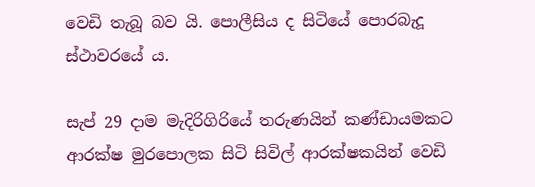වෙඩි තැබූ බව යි. පොලීසිය ද සිටියේ පොරබැදූ ස්ථාවරයේ ය.

සැප් 29 දාම මැදිරිගිරියේ තරුණයින් කණ්ඩායමකට ආරක්ෂ මුරපොලක සිටි සිවිල් ආරක්ෂකයින් වෙඩි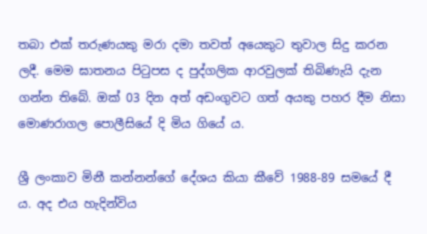තබා එක් තරුණයකු මරා දමා තවත් අයෙකුට තුවාල සිදු කරන ලදී. මෙම ඝාතනය පිටුපස ද පුද්ගලික ආරවුලක් තිබිණැයි දැන ගන්න තිබේ. ඔක් 03 දින අත් අඩංගුවට ගත් අයකු පහර දීම නිසා මොණරාගල පොලීසියේ දි මිය ගියේ ය.

ශ්‍රී ලංකාව මිනී කන්නන්ගේ දේශය කියා කීවේ 1988-89 සමයේ දී ය. අද එය හැදින්විය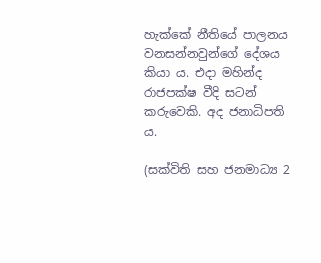හැක්කේ නීතියේ පාලනය වනසන්නවුන්ගේ දේශය කියා ය. එදා මහින්ද රාජපක්ෂ වීදි සටන් කරුවෙකි. අද ජනාධිපති ය.

(සක්විති සහ ජනමාධ්‍ය 2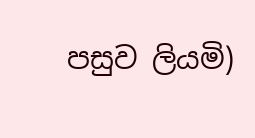පසුව ලියමි)